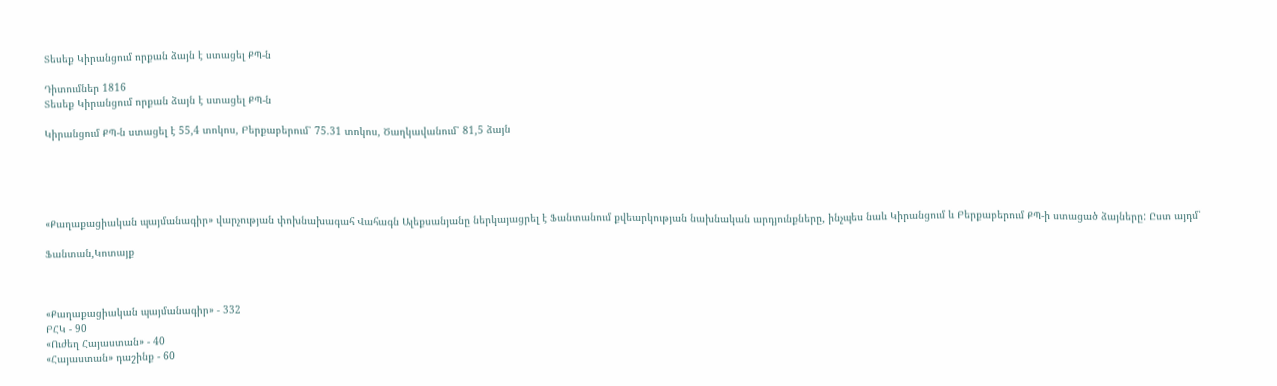Տեսեք Կիրանցում որքան ձայն է ստացել ՔՊ-ն

Դիտումներ 1816
Տեսեք Կիրանցում որքան ձայն է ստացել ՔՊ-ն

Կիրանցում ՔՊ-ն ստացել է 55,4 տոկոս, Բերքաբերում՝ 75.31 տոկոս, Ծաղկավանում՝ 81,5 ձայն





«Քաղաքացիական պայմանագիր» վարչության փոխնախագահ Վահագն Ալեքսանյանը ներկայացրել է Ֆանտանում քվեարկության նախնական արդյունքները, ինչպես նաև Կիրանցում և Բերքաբերում ՔՊ-ի ստացած ձայները: Ըստ այդմ՝

Ֆանտան,Կոտայք



«Քաղաքացիական պայմանագիր» - 332
ԲՀԿ - 90
«Ուժեղ Հայաստան» - 40
«Հայաստան» դաշինք - 60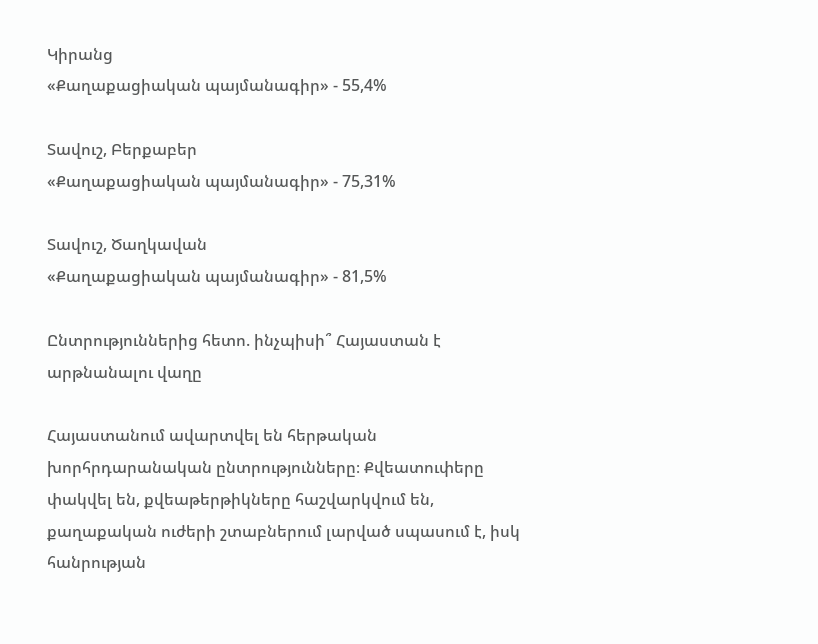Կիրանց
«Քաղաքացիական պայմանագիր» - 55,4%

Տավուշ, Բերքաբեր
«Քաղաքացիական պայմանագիր» - 75,31%

Տավուշ, Ծաղկավան
«Քաղաքացիական պայմանագիր» - 81,5%

Ընտրություններից հետո. ինչպիսի՞ Հայաստան է արթնանալու վաղը

Հայաստանում ավարտվել են հերթական խորհրդարանական ընտրությունները։ Քվեատուփերը փակվել են, քվեաթերթիկները հաշվարկվում են, քաղաքական ուժերի շտաբներում լարված սպասում է, իսկ հանրության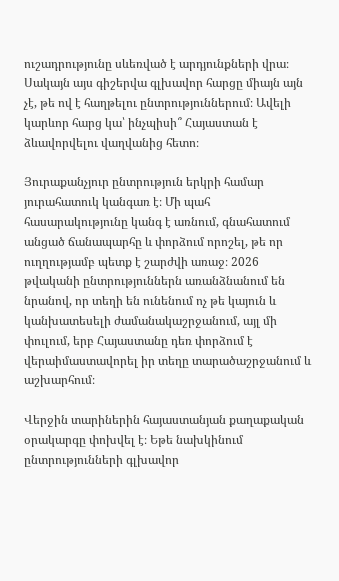ուշադրությունը սևեռված է արդյունքների վրա։ Սակայն այս գիշերվա գլխավոր հարցը միայն այն չէ, թե ով է հաղթելու ընտրություններում։ Ավելի կարևոր հարց կա՝ ինչպիսի՞ Հայաստան է ձևավորվելու վաղվանից հետո։

Յուրաքանչյուր ընտրություն երկրի համար յուրահատուկ կանգառ է։ Մի պահ հասարակությունը կանգ է առնում, գնահատում անցած ճանապարհը և փորձում որոշել, թե որ ուղղությամբ պետք է շարժվի առաջ։ 2026 թվականի ընտրություններն առանձնանում են նրանով, որ տեղի են ունենում ոչ թե կայուն և կանխատեսելի ժամանակաշրջանում, այլ մի փուլում, երբ Հայաստանը դեռ փորձում է վերաիմաստավորել իր տեղը տարածաշրջանում և աշխարհում։

Վերջին տարիներին հայաստանյան քաղաքական օրակարգը փոխվել է։ Եթե նախկինում ընտրությունների գլխավոր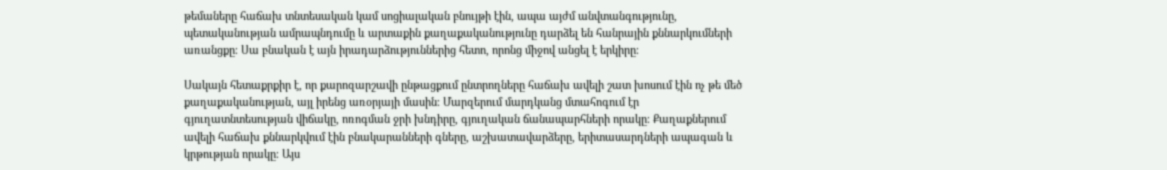թեմաները հաճախ տնտեսական կամ սոցիալական բնույթի էին, ապա այժմ անվտանգությունը, պետականության ամրապնդումը և արտաքին քաղաքականությունը դարձել են հանրային քննարկումների առանցքը։ Սա բնական է այն իրադարձություններից հետո, որոնց միջով անցել է երկիրը։

Սակայն հետաքրքիր է, որ քարոզարշավի ընթացքում ընտրողները հաճախ ավելի շատ խոսում էին ոչ թե մեծ քաղաքականության, այլ իրենց առօրյայի մասին։ Մարզերում մարդկանց մտահոգում էր գյուղատնտեսության վիճակը, ոռոգման ջրի խնդիրը, գյուղական ճանապարհների որակը։ Քաղաքներում ավելի հաճախ քննարկվում էին բնակարանների գները, աշխատավարձերը, երիտասարդների ապագան և կրթության որակը։ Այս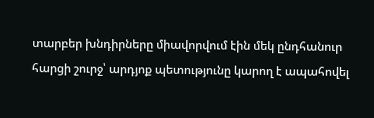տարբեր խնդիրները միավորվում էին մեկ ընդհանուր հարցի շուրջ՝ արդյոք պետությունը կարող է ապահովել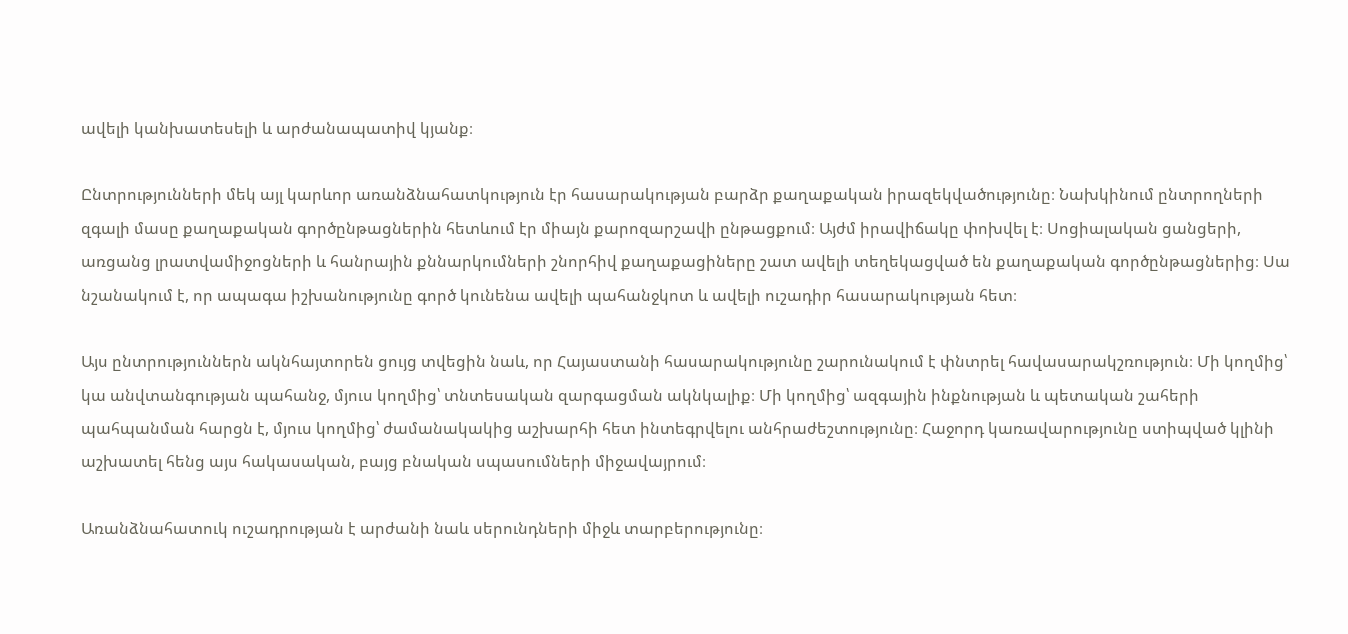ավելի կանխատեսելի և արժանապատիվ կյանք։

Ընտրությունների մեկ այլ կարևոր առանձնահատկություն էր հասարակության բարձր քաղաքական իրազեկվածությունը։ Նախկինում ընտրողների զգալի մասը քաղաքական գործընթացներին հետևում էր միայն քարոզարշավի ընթացքում։ Այժմ իրավիճակը փոխվել է։ Սոցիալական ցանցերի, առցանց լրատվամիջոցների և հանրային քննարկումների շնորհիվ քաղաքացիները շատ ավելի տեղեկացված են քաղաքական գործընթացներից։ Սա նշանակում է, որ ապագա իշխանությունը գործ կունենա ավելի պահանջկոտ և ավելի ուշադիր հասարակության հետ։

Այս ընտրություններն ակնհայտորեն ցույց տվեցին նաև, որ Հայաստանի հասարակությունը շարունակում է փնտրել հավասարակշռություն։ Մի կողմից՝ կա անվտանգության պահանջ, մյուս կողմից՝ տնտեսական զարգացման ակնկալիք։ Մի կողմից՝ ազգային ինքնության և պետական շահերի պահպանման հարցն է, մյուս կողմից՝ ժամանակակից աշխարհի հետ ինտեգրվելու անհրաժեշտությունը։ Հաջորդ կառավարությունը ստիպված կլինի աշխատել հենց այս հակասական, բայց բնական սպասումների միջավայրում։

Առանձնահատուկ ուշադրության է արժանի նաև սերունդների միջև տարբերությունը։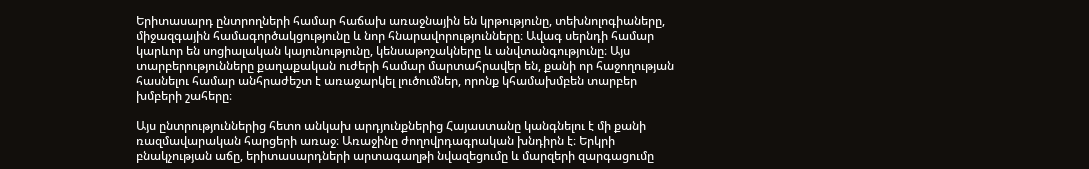Երիտասարդ ընտրողների համար հաճախ առաջնային են կրթությունը, տեխնոլոգիաները, միջազգային համագործակցությունը և նոր հնարավորությունները։ Ավագ սերնդի համար կարևոր են սոցիալական կայունությունը, կենսաթոշակները և անվտանգությունը։ Այս տարբերությունները քաղաքական ուժերի համար մարտահրավեր են, քանի որ հաջողության հասնելու համար անհրաժեշտ է առաջարկել լուծումներ, որոնք կհամախմբեն տարբեր խմբերի շահերը։

Այս ընտրություններից հետո անկախ արդյունքներից Հայաստանը կանգնելու է մի քանի ռազմավարական հարցերի առաջ։ Առաջինը ժողովրդագրական խնդիրն է։ Երկրի բնակչության աճը, երիտասարդների արտագաղթի նվազեցումը և մարզերի զարգացումը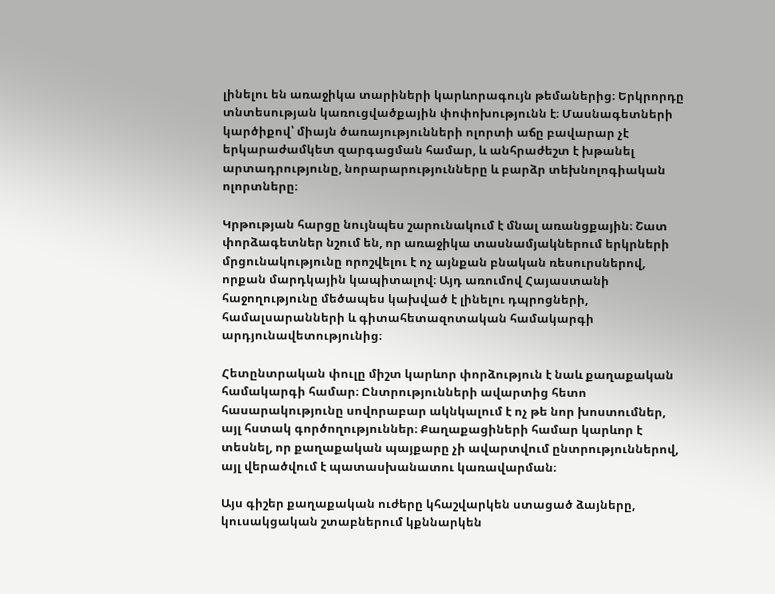լինելու են առաջիկա տարիների կարևորագույն թեմաներից։ Երկրորդը տնտեսության կառուցվածքային փոփոխությունն է։ Մասնագետների կարծիքով՝ միայն ծառայությունների ոլորտի աճը բավարար չէ երկարաժամկետ զարգացման համար, և անհրաժեշտ է խթանել արտադրությունը, նորարարությունները և բարձր տեխնոլոգիական ոլորտները։

Կրթության հարցը նույնպես շարունակում է մնալ առանցքային։ Շատ փորձագետներ նշում են, որ առաջիկա տասնամյակներում երկրների մրցունակությունը որոշվելու է ոչ այնքան բնական ռեսուրսներով, որքան մարդկային կապիտալով։ Այդ առումով Հայաստանի հաջողությունը մեծապես կախված է լինելու դպրոցների, համալսարանների և գիտահետազոտական համակարգի արդյունավետությունից։

Հետընտրական փուլը միշտ կարևոր փորձություն է նաև քաղաքական համակարգի համար։ Ընտրությունների ավարտից հետո հասարակությունը սովորաբար ակնկալում է ոչ թե նոր խոստումներ, այլ հստակ գործողություններ։ Քաղաքացիների համար կարևոր է տեսնել, որ քաղաքական պայքարը չի ավարտվում ընտրություններով, այլ վերածվում է պատասխանատու կառավարման։

Այս գիշեր քաղաքական ուժերը կհաշվարկեն ստացած ձայները, կուսակցական շտաբներում կքննարկեն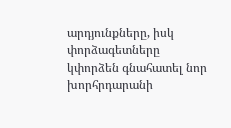արդյունքները, իսկ փորձագետները կփորձեն գնահատել նոր խորհրդարանի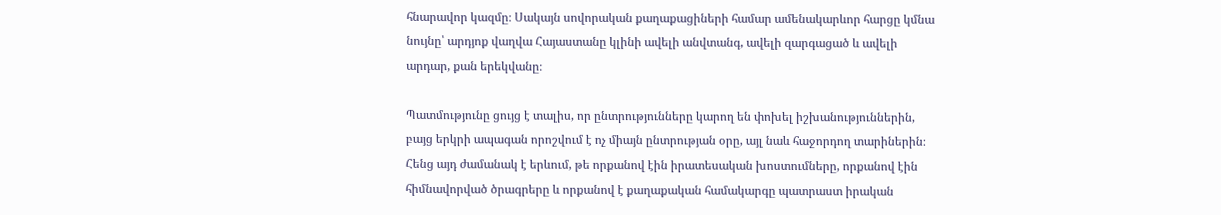հնարավոր կազմը։ Սակայն սովորական քաղաքացիների համար ամենակարևոր հարցը կմնա նույնը՝ արդյոք վաղվա Հայաստանը կլինի ավելի անվտանգ, ավելի զարգացած և ավելի արդար, քան երեկվանը։

Պատմությունը ցույց է տալիս, որ ընտրությունները կարող են փոխել իշխանություններին, բայց երկրի ապագան որոշվում է ոչ միայն ընտրության օրը, այլ նաև հաջորդող տարիներին։ Հենց այդ ժամանակ է երևում, թե որքանով էին իրատեսական խոստումները, որքանով էին հիմնավորված ծրագրերը և որքանով է քաղաքական համակարգը պատրաստ իրական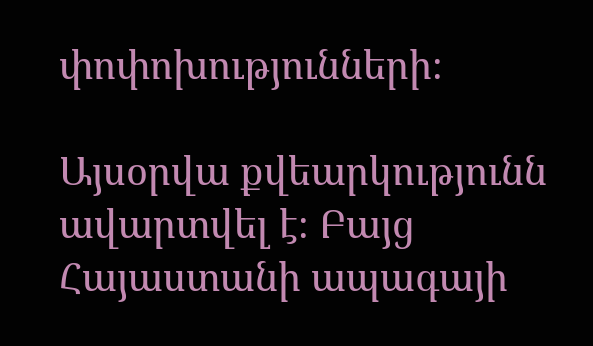փոփոխությունների։

Այսօրվա քվեարկությունն ավարտվել է։ Բայց Հայաստանի ապագայի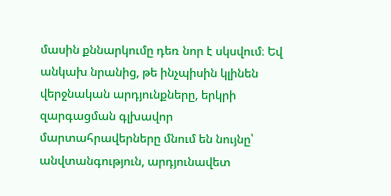մասին քննարկումը դեռ նոր է սկսվում։ Եվ անկախ նրանից, թե ինչպիսին կլինեն վերջնական արդյունքները, երկրի զարգացման գլխավոր մարտահրավերները մնում են նույնը՝ անվտանգություն, արդյունավետ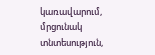կառավարում, մրցունակ տնտեսություն,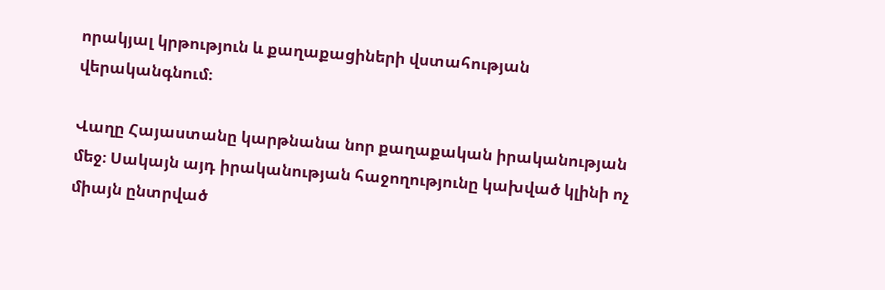որակյալ կրթություն և քաղաքացիների վստահության վերականգնում։

Վաղը Հայաստանը կարթնանա նոր քաղաքական իրականության մեջ։ Սակայն այդ իրականության հաջողությունը կախված կլինի ոչ միայն ընտրված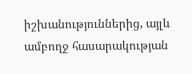իշխանություններից, այլև ամբողջ հասարակության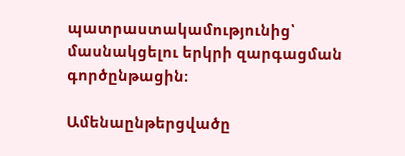պատրաստակամությունից՝ մասնակցելու երկրի զարգացման գործընթացին։

Ամենաընթերցվածը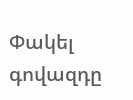Փակել գովազդը